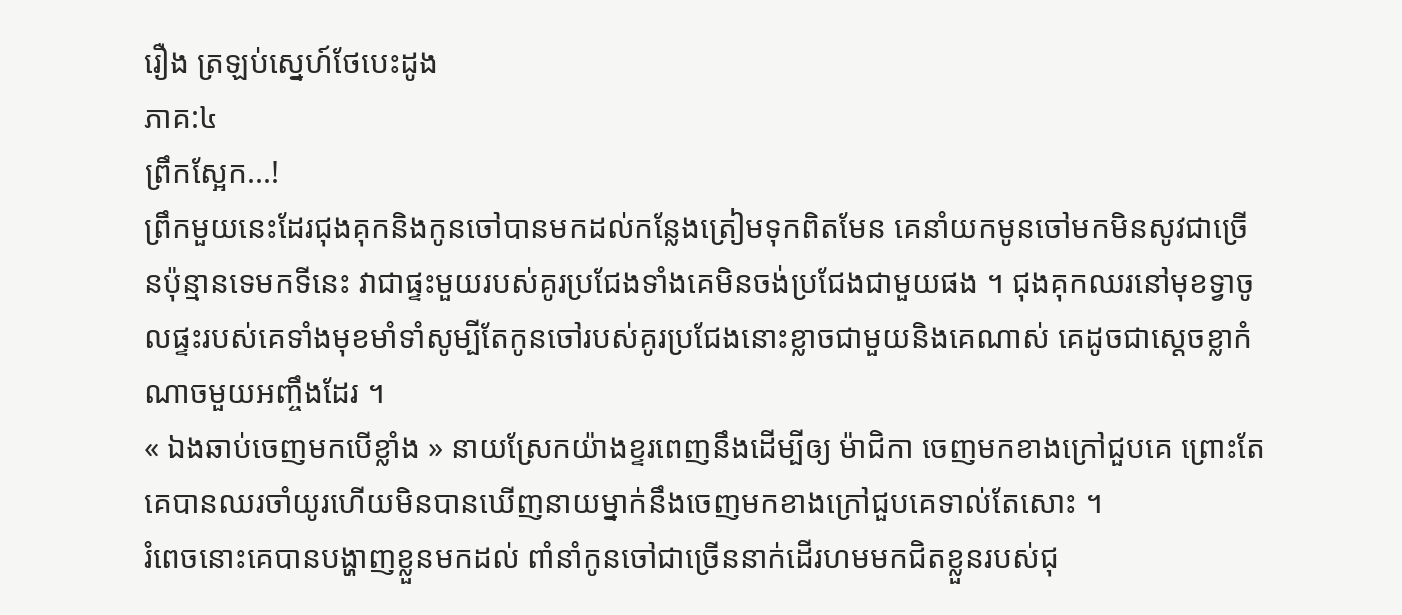រឿង ត្រឡប់ស្នេហ៍ថែបេះដូង
ភាគ:៤
ព្រឹកស្អែក...!
ព្រឹកមួយនេះដែរជុងគុកនិងកូនចៅបានមកដល់កន្លែងត្រៀមទុកពិតមែន គេនាំយកមូនចៅមកមិនសូវជាច្រើនប៉ុន្មានទេមកទីនេះ វាជាផ្ទះមួយរបស់គូរប្រជែងទាំងគេមិនចង់ប្រជែងជាមួយផង ។ ជុងគុកឈរនៅមុខទ្វាចូលផ្ទះរបស់គេទាំងមុខមាំទាំសូម្បីតែកូនចៅរបស់គូរប្រជែងនោះខ្លាចជាមួយនិងគេណាស់ គេដូចជាស្ដេចខ្លាកំណាចមួយអញ្ចឹងដែរ ។
« ឯងឆាប់ចេញមកបើខ្លាំង » នាយស្រែកយ៉ាងខ្ទរពេញនឹងដើម្បីឲ្យ ម៉ាជិកា ចេញមកខាងក្រៅជួបគេ ព្រោះតែគេបានឈរចាំយូរហើយមិនបានឃើញនាយម្នាក់នឹងចេញមកខាងក្រៅជួបគេទាល់តែសោះ ។
រំពេចនោះគេបានបង្ហាញខ្លួនមកដល់ ពាំនាំកូនចៅជាច្រើននាក់ដើរហមមកជិតខ្លួនរបស់ជុ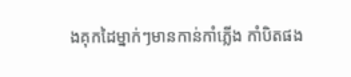ងគុកដៃម្នាក់ៗមានកាន់កាំភ្លើង កាំបិតផង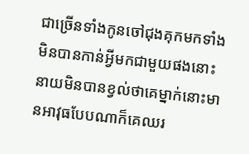ជាច្រើនទាំងកូនចៅជុងគុកមកទាំងមិនបានកាន់អ្វីមកជាមួយផងនោះនាយមិនបានខ្វល់ថាគេម្នាក់នោះមានអាវុធបែបណាក៏គេឈរ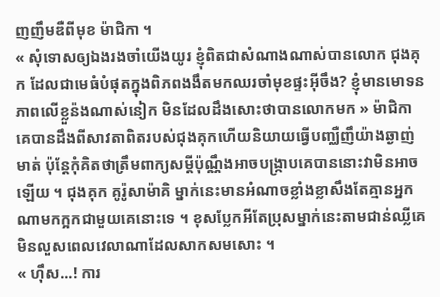ញញឹមឌឺពីមុខ ម៉ាជិកា ។
« សុំទោសឲ្យឯងរងចាំយើងយូរ ខ្ញុំពិតជាសំណាងណាស់បានលោក ជុងគុក ដែលជាមេធំបំផុតក្នុងពិភពងងឹតមកឈរចាំមុខផ្ទះអ៊ីចឹង? ខ្ញុំមានមោទនភាពលើខ្លួន៉ងណាស់នៀក មិនដែលដឹងសោះថាបានលោកមក » ម៉ាជិកា គេបានដឹងពីសាវតាពិតរបស់ជុងគុកហើយនិយាយធ្វើបញ្ឈឺញឹយ៉ាងឆ្ងាញ់មាត់ ប៉ុន្តែកុំគិតថាត្រឹមពាក្យសម្ដីប៉ុណ្ណឹងអាចបង្រ្កាបគេបាននោះវាមិនអាចឡើយ ។ ជុងគុក គូរ៉ូសាម៉ាគិ ម្នាក់នេះមានអំណាចខ្លាំងខ្លាសឹងតែគ្មានអ្នកណាមកក្អកជាមួយគេនោះទេ ។ ខុសប្លែកអីតែប្រុសម្នាក់នេះតាមជាន់ឈ្លីគេមិនលួសពេលវេលាណាដែលសាកសមសោះ ។
« ហ៊ឹស...! ការ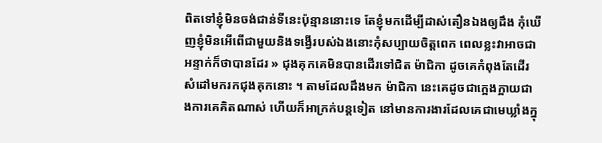ពិតទៅខ្ញុំមិនចង់ជាន់ទីនេះប៉ុន្មាននោះទេ តែខ្ញុំមកដើម្បីដាស់តឿនឯងឲ្យដឹង កុំឃើញខ្ញុំមិនអើពើជាមួយនិងទង្វើរបស់ឯងនោះកុំសប្បាយចិត្តពេក ពេលខ្លះវាអាចជាអន្ទាក់ក៏ថាបានដែរ » ជុងគុកគេមិនបានដើរទៅជិត ម៉ាជិកា ដូចគេកំពុងតែដើរសំដៅមករកជុងគុកនោះ ។ តាមដែលដឹងមក ម៉ាជិកា នេះគេដូចជាក្អេងក្អាយជាងការគេគិតណាស់ ហើយក៏អាក្រក់បន្តទៀត នៅមានការងារដែលគេជាមេឃ្លាំងក្នុ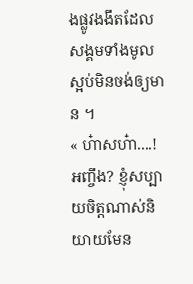ងផ្លូវងងឹតដែលសង្គមទាំងមូលស្អប់មិនចង់ឲ្យមាន ។
« ហ៎ាសហ៎ា....! អញ្ចឹង? ខ្ញុំសប្បាយចិត្តណាស់និយាយមែន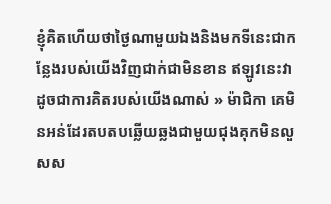ខ្ញុំគិតហើយថាថ្ងៃណាមួយឯងនិងមកទីនេះជាកន្លែងរបស់យើងវិញជាក់ជាមិនខាន ឥឡូវនេះវាដូចជាការគិតរបស់យើងណាស់ » ម៉ាជិកា គេមិនអន់ដែរតបតបឆ្លើយឆ្លងជាមួយជុងគុកមិនលួសស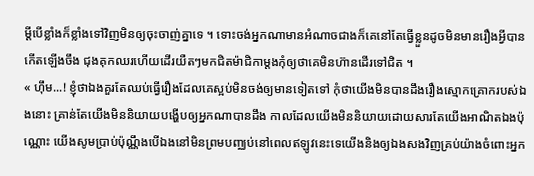ម្ដីបើខ្លាំងក៏ខ្លាំងទៅវិញមិនឲ្យចុះចាញ់គ្នាទេ ។ ទោះចង់អ្នកណាមានអំណាចជាងក៏គេនៅតែធ្វើខ្លួនដូចមិនមានរឿងអ្វីបានកើតឡើងចឹង ជុងគុកឈរហើយដើរយឺតៗមកជិតម៉ាជិកាម្ដងកុំឲ្យថាគេមិនហ៊ានដើរទៅជិត ។
« ហ៊ឹម...! ខ្ញុំថាឯងគួរតែឈប់ធ្វើរឿងដែលគេស្អប់មិនចង់ឲ្យមានទៀតទៅ កុំថាយើងមិនបានដឹងរឿងស្មោកគ្រោករបស់ឯងនោះ គ្រាន់តែយើងមិននិយាយបង្ហើបឲ្យអ្នកណាបានដឹង កាលដែលយើងមិននិយាយដោយសារតែយើងអាណិតឯងប៉ុណ្ណោះ យើងសូមប្រាប់ប៉ុណ្ណឹងបើឯងនៅមិនព្រមបញ្ឈប់នៅពេលឥឡូវនេះទេយើងនិងឲ្យឯងសងវិញគ្រប់យ៉ាងចំពោះអ្នក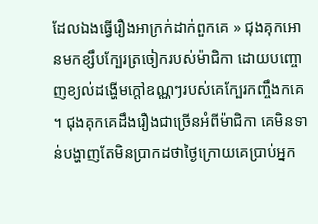ដែលឯងធ្វើរឿងអាក្រក់ដាក់ពួកគេ » ជុងគុកអោនមកខ្សឹបក្បែរត្រចៀករបស់ម៉ាជិកា ដោយបញ្ចោញខ្យល់ដង្ហើមក្ដៅឧណ្ណៗរបស់គេក្បែរកញ្ចឹងកគេ ។ ជុងគុកគេដឹងរឿងជាច្រើនអំពីម៉ាជិកា គេមិនទាន់បង្ហាញតែមិនប្រាកដថាថ្ងៃក្រោយគេប្រាប់អ្នក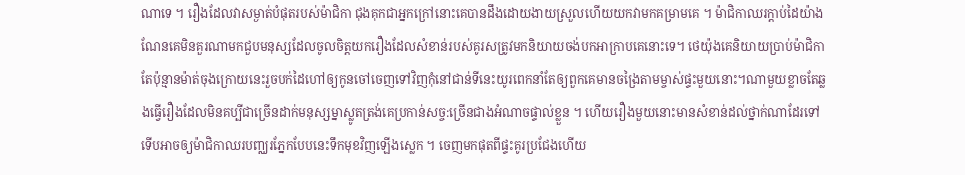ណាទេ ។ រឿងដែលវាសម្ងាត់បំផុតរបស់ម៉ាជិកា ជុងគុកជាអ្នកក្រៅនោះគេបានដឹងដោយងាយស្រួលហើយយកវាមកគម្រាមគេ ។ ម៉ាជិកាឈរក្ដាប់ដៃយ៉ាងណែនគេមិនគួរណាមកជួបមនុស្សដែលចូលចិត្តយករឿងដែលសំខាន់របស់គូរសត្រូវមកនិយាយចង់បកអាក្រាបគេនោះទេ។ ថេយ៉ុងគេនិយាយប្រាប់ម៉ាជិកាតែប៉ុន្មានម៉ាត់ចុងក្រោយនេះរួចបក់ដៃហៅឲ្យកូនចៅចេញទៅវិញកុំនៅជាន់ទីនេះយូរពេកនាំតែឲ្យពួកគេមានចង្រៃតាមម្ចាស់ផ្ទះមួយនោះ។ណាមួយខ្លាចតែឆ្លងធ្វើរឿងដែលមិនគប្បីជាច្រើនដាក់មនុស្សម្នាស្លូតត្រង់គេប្រកាន់សច្ច:ច្រើនជាងអំណាចផ្ទាល់ខ្លួន ។ ហើយរឿងមួយនោះមានសំខាន់ដល់ថ្នាក់ណាដែរទៅទើបអាចឲ្យម៉ាជិកាឈរបញ្ឈរភ្នែកបែបនេះទឹកមុខវិញឡើងស្លេក ។ ចេញមកផុតពីផ្ទះគូរប្រជែងហើយ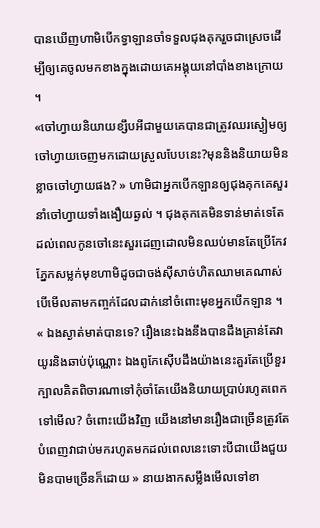បានឃើញហាមិបើកទ្វាឡានចាំទទួលជុងគុករួចជាស្រេចដើម្បីឲ្យគេចូលមកខាងក្នុងដោយគេអង្គុយនៅបាំងខាងក្រោយ ។
«ចៅហ្វាយនិយាយខ្សឹបអីជាមួយគេបានជាត្រូវឈរស្ងៀមឲ្យចៅហ្វាយចេញមកដោយស្រួលបែបនេះ?មុននិងនិយាយមិនខ្លាចចៅហ្វាយផង? » ហាមិជាអ្នកបើកឡានឲ្យជុងគុកគេសួរនាំចៅហ្វាយទាំងងឿយឆ្ងល់ ។ ជុងគុកគេមិនទាន់មាត់ទេតែដល់ពេលកូនចៅនេះសួរដេញដោលមិនឈប់មានតែប្រើកែវភ្នែកសម្លក់មុខហាមិដូចជាចង់ស៊ីសាច់ហិតឈាមគេណាស់បើមើលតាមកញ្ចក់ដែលដាក់នៅចំពោះមុខអ្នកបើកឡាន ។
« ឯងស្ងាត់មាត់បានទេ? រឿងនេះឯងនឹងបានដឹងគ្រាន់តែវាយូរនិងឆាប់ប៉ុណ្ណោះ ឯងពូកែស៊ើបដឹងយ៉ាងនេះគួរតែប្រើខួរក្បាលគិតពិចារណាទៅកុំចាំតែយើងនិយាយប្រាប់រហូតពេកទៅមើល? ចំពោះយើងវិញ យើងនៅមានរឿងជាច្រើនត្រូវតែបំពេញវាជាប់មករហូតមកដល់ពេលនេះទោះបីជាយើងជួយមិនបាមច្រើនក៏ដោយ » នាយងាកសម្លឹងមើលទៅខា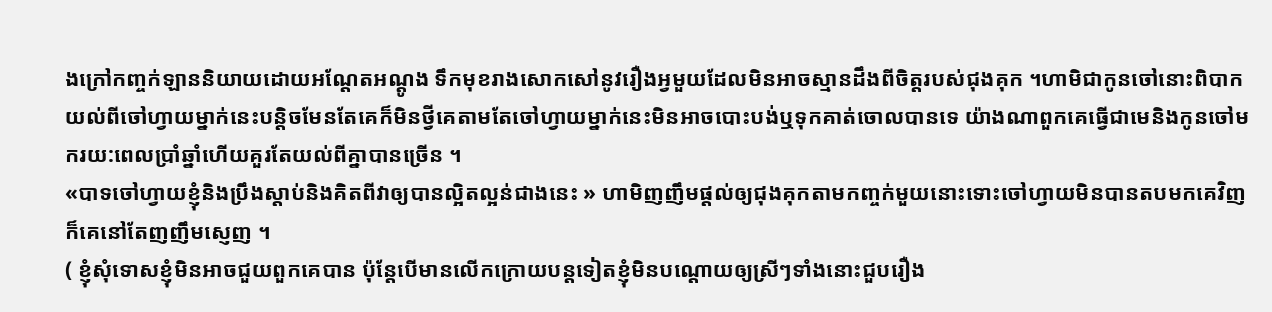ងក្រៅកញ្ចក់ឡាននិយាយដោយអណ្ដែតអណ្ដូង ទឹកមុខរាងសោកសៅនូវរឿងអ្វមួយដែលមិនអាចស្មានដឹងពីចិត្តរបស់ជុងគុក ។ហាមិជាកូនចៅនោះពិបាកយល់ពីចៅហ្វាយម្នាក់នេះបន្តិចមែនតែគេក៏មិនថ្វីគេតាមតែចៅហ្វាយម្នាក់នេះមិនអាចបោះបង់ឬទុកគាត់ចោលបានទេ យ៉ាងណាពួកគេធ្វើជាមេនិងកូនចៅមករយ:ពេលប្រាំឆ្នាំហើយគួរតែយល់ពីគ្នាបានច្រើន ។
«បាទចៅហ្វាយខ្ញុំនិងប្រឹងស្ដាប់និងគិតពីវាឲ្យបានល្អិតល្អន់ជាងនេះ » ហាមិញញឹមផ្ដល់ឲ្យជុងគុកតាមកញ្ចក់មួយនោះទោះចៅហ្វាយមិនបានតបមកគេវិញក៏គេនៅតែញញឹមស្ញេញ ។
( ខ្ញុំសុំទោសខ្ញុំមិនអាចជួយពួកគេបាន ប៉ុន្តែបើមានលើកក្រោយបន្តទៀតខ្ញុំមិនបណ្ដោយឲ្យស្រីៗទាំងនោះជួបរឿង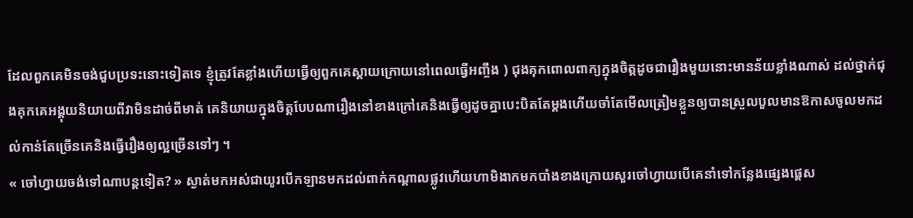ដែលពួកគេមិនចង់ជួបប្រទះនោះទៀតទេ ខ្ញុំត្រូវតែខ្លាំងហើយធ្វើឲ្យពួកគេស្ដាយក្រោយនៅពេលធ្វើអញ្ចឹង ) ជុងគុកពោលពាក្យក្នុងចិត្តដូចជារឿងមួយនោះមានន័យខ្លាំងណាស់ ដល់ថ្នាក់ជុងគុកគេអង្គុយនិយាយពីវាមិនដាច់ពីមាត់ គេនិយាយក្នុងចិត្តបែបណារឿងនៅខាងក្រៅគេនិងធ្វើឲ្យដូចគ្នាបេះបិតតែម្ដងហើយចាំតែមើលត្រៀមខ្លួនឲ្យបានស្រួលបួលមានឱកាសចូលមកដល់កាន់តែច្រើនគេនិងធ្វើរឿងឲ្យល្អច្រើនទៅៗ ។
« ចៅហ្វាយចង់ទៅណាបន្តទៀត? » ស្ងាត់មកអស់ជាយូរបើកឡានមកដល់ពាក់កណ្ដាលផ្លូវហើយហាមិងាកមកបាំងខាងក្រោយសួរចៅហ្វាយបើគេនាំទៅកន្លែងផ្សេងផ្ដេស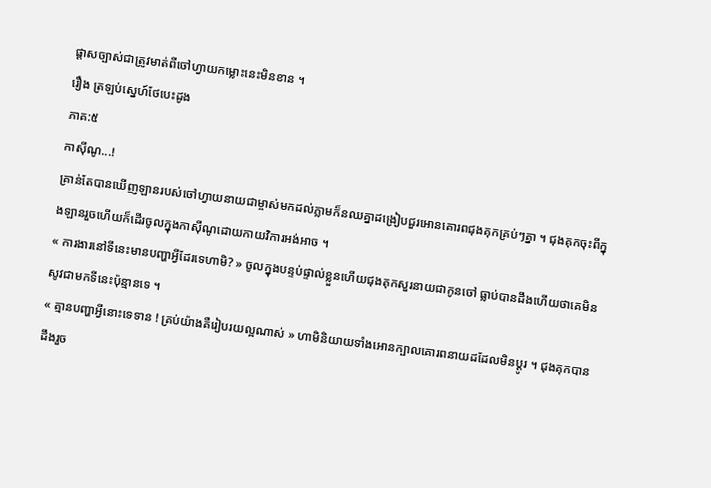ផ្ដាសច្បាស់ជាត្រូវមាត់ពីចៅហ្វាយកម្លោះនេះមិនខាន ។
រឿង ត្រឡប់ស្នេហ៍ថែបេះដូង
ភាគ:៥
កាស៊ីណូ...!
គ្រាន់តែបានឃើញឡានរបស់ចៅហ្វាយនាយជាម្ចាស់មកដល់ភ្លាមក៏នឈគ្នាដង្រៀបជួរអោនគោរពជុងគុកគ្រប់ៗគ្នា ។ ជុងគុកចុះពីក្នុងឡានរួចហើយក៏ដើរចូលក្នុងកាស៊ីណូដោយកាយវិការអង់អាច ។
« ការងារនៅទីនេះមានបញ្ហាអ្វីដែរទេហាមិ? » ចូលក្នុងបន្ទប់ផ្ទាល់ខ្លួនហើយជុងគុកសួរនាយជាកូនចៅ ធ្លាប់បានដឹងហើយថាគេមិនសូវជាមកទីនេះប៉ុន្មានទេ ។
« គ្មានបញ្ហាអ្វីនោះទេទាន ! គ្រប់យ៉ាងគឺរៀបរយល្អណាស់ » ហាមិនិយាយទាំងអោនក្បាលគោរពនាយដដែលមិនប្ដូរ ។ ជុងគុកបានដឹងរួច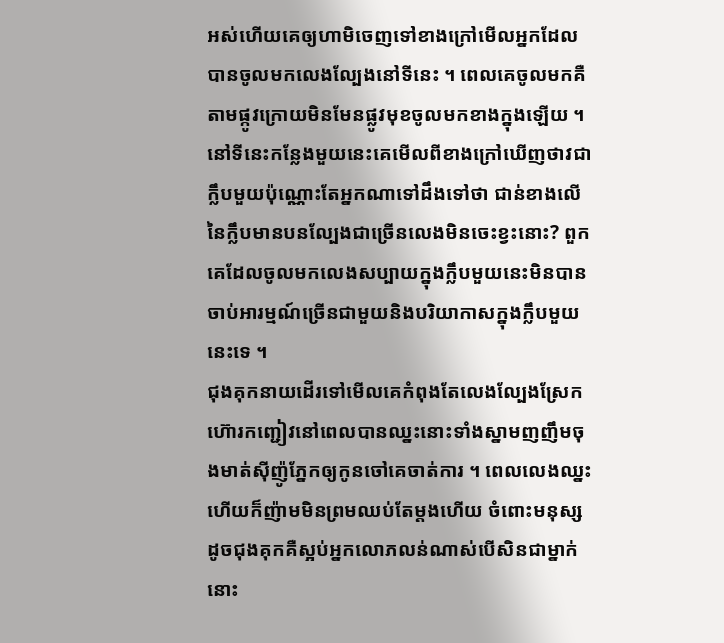អស់ហើយគេឲ្យហាមិចេញទៅខាងក្រៅមើលអ្នកដែលបានចូលមកលេងល្បែងនៅទីនេះ ។ ពេលគេចូលមកគឺតាមផ្កូវក្រោយមិនមែនផ្លូវមុខចូលមកខាងក្នុងឡើយ ។ នៅទីនេះកន្លែងមួយនេះគេមើលពីខាងក្រៅឃើញថាវជាក្លឹបមួយប៉ុណ្ណោះតែអ្នកណាទៅដឹងទៅថា ជាន់ខាងលើនៃក្លឹបមានបនល្បែងជាច្រើនលេងមិនចេះខ្វះនោះ? ពួកគេដែលចូលមកលេងសប្បាយក្នុងក្លឹបមួយនេះមិនបានចាប់អារម្មណ៍ច្រើនជាមួយនិងបរិយាកាសក្នុងក្លឹបមួយនេះទេ ។
ជុងគុកនាយដើរទៅមើលគេកំពុងតែលេងល្បែងស្រែកហ៊ោរកញ្ជៀវនៅពេលបានឈ្នះនោះទាំងស្នាមញញឹមចុងមាត់ស៊ីញ៉ូភ្នែកឲ្យកូនចៅគេចាត់ការ ។ ពេលលេងឈ្នះហើយក៏ញ៉ាមមិនព្រមឈប់តែម្ដងហើយ ចំពោះមនុស្សដូចជុងគុកគឺស្អប់អ្នកលោភលន់ណាស់បើសិនជាម្នាក់នោះ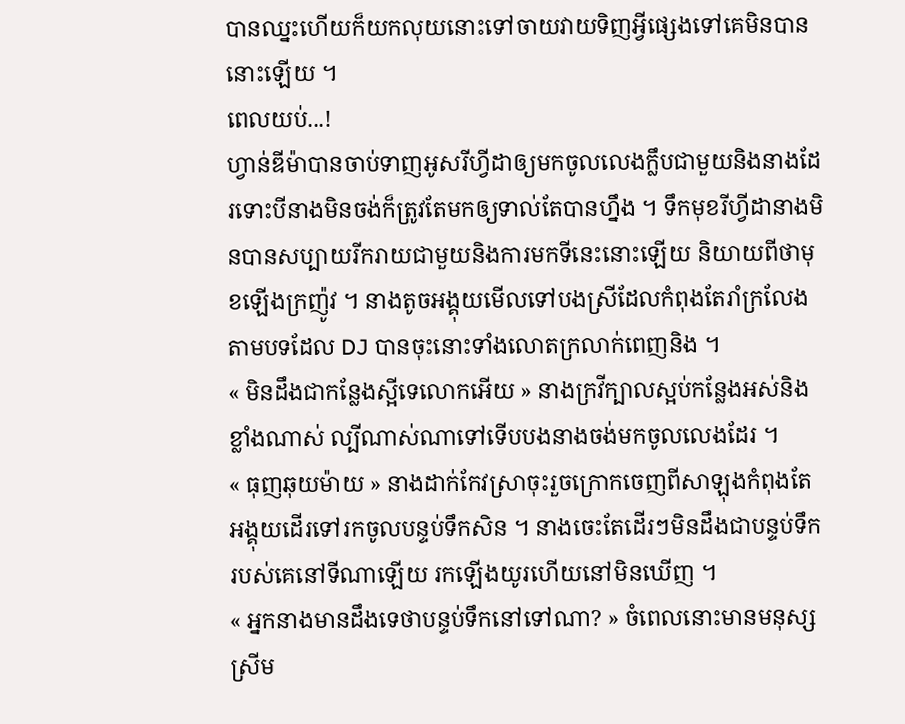បានឈ្នះហើយក៏យកលុយនោះទៅចាយវាយទិញអ្វីផ្សេងទៅគេមិនបាននោះឡើយ ។
ពេលយប់...!
ហ្វាន់ឌីម៉ាបានចាប់ទាញអូសរីហ្វីដាឲ្យមកចូលលេងក្លឹបជាមួយនិងនាងដែរទោះបីនាងមិនចង់ក៏ត្រូវតែមកឲ្យទាល់តែបានហ្នឹង ។ ទឹកមុខរីហ្វីដានាងមិនបានសប្បាយរីករាយជាមួយនិងការមកទីនេះនោះឡើយ និយាយពីថាមុខឡើងក្រញ៉ូវ ។ នាងតូចអង្គុយមើលទៅបងស្រីដែលកំពុងតែរាំក្រលែងតាមបទដែល DJ បានចុះនោះទាំងលោតក្រលាក់ពេញនិង ។
« មិនដឹងជាកន្លែងស្អីទេលោកអើយ » នាងក្រវីក្បាលស្អប់កន្លែងអស់និងខ្លាំងណាស់ ល្បីណាស់ណាទៅទើបបងនាងចង់មកចូលលេងដែរ ។
« ធុញឆុយម៉ាយ » នាងដាក់កែវស្រាចុះរួចក្រោកចេញពីសាឡុងកំពុងតែអង្គុយដើរទៅរកចូលបន្ទប់ទឹកសិន ។ នាងចេះតែដើរៗមិនដឹងជាបន្ទប់ទឹករបស់គេនៅទីណាឡើយ រកឡើងយូរហើយនៅមិនឃើញ ។
« អ្នកនាងមានដឹងទេថាបន្ទប់ទឹកនៅទៅណា? » ចំពេលនោះមានមនុស្សស្រីម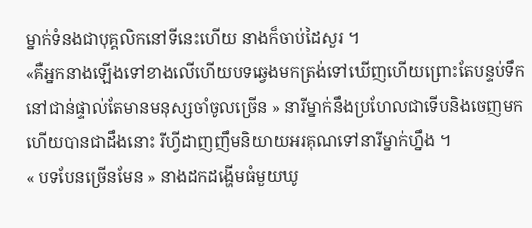ម្នាក់ទំនងជាបុគ្គលិកនៅទីនេះហើយ នាងក៏ចាប់ដៃសួរ ។
«គឺអ្នកនាងឡើងទៅខាងលើហើយបទឆ្វេងមកត្រង់ទៅឃើញហើយព្រោះតែបន្ទប់ទឹកនៅជាន់ផ្ទាល់តែមានមនុស្សចាំចូលច្រើន » នារីម្នាក់នឹងប្រហែលជាទើបនិងចេញមកហើយបានជាដឹងនោះ រីហ្វីដាញញឹមនិយាយអរគុណទៅនារីម្នាក់ហ្នឹង ។
« បទបែនច្រើនមែន » នាងដកដង្ហើមធំមួយឃូ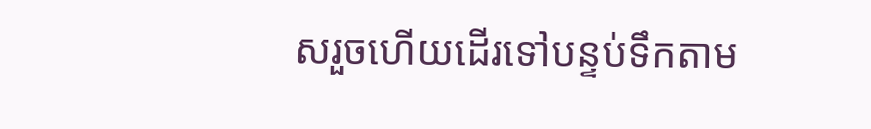សរួចហើយដើរទៅបន្ទប់ទឹកតាម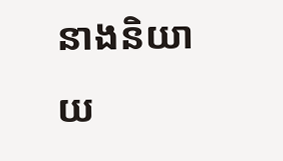នាងនិយាយ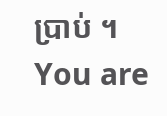ប្រាប់ ។
You are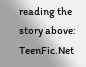reading the story above: TeenFic.Net